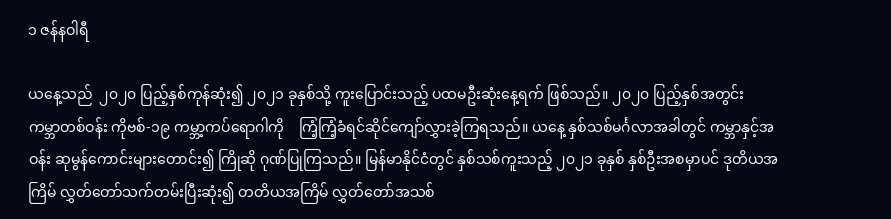၁ ဇန်နဝါရီ

ယနေ့သည်  ၂၀၂၀ ပြည့်နှစ်ကုန်ဆုံး၍ ၂၀၂၁ ခုနှစ်သို့ ကူးပြောင်းသည့် ပထမဦးဆုံးနေ့ရက် ဖြစ်သည်။ ၂၀၂၀ ပြည့်နှစ်အတွင်း ကမ္ဘာတစ်ဝန်း ကိုဗစ်-၁၉ ကမ္ဘာ့ကပ်ရောဂါကို    ကြံ့ကြံ့ခံရင်ဆိုင်ကျော်လွှားခဲ့ကြရသည်။ ယနေ့ နှစ်သစ်မင်္ဂလာအခါတွင် ကမ္ဘာနှင့်အဝန်း ဆုမွန်ကောင်းများတောင်း၍ ကြိုဆို ဂုဏ်ပြုကြသည်။ မြန်မာနိုင်ငံတွင် နှစ်သစ်ကူးသည့် ၂၀၂၁ ခုနှစ် နှစ်ဦးအစမှာပင် ဒုတိယအကြိမ် လွှတ်တော်သက်တမ်းပြီးဆုံး၍ တတိယအကြိမ် လွှတ်တော်အသစ်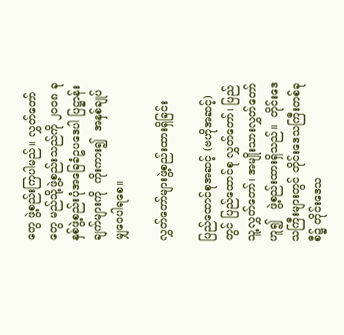တွေ ဖွဲ့စည်းကြပါမည်။ လွှတ်တော်တွေ မည်သို့ဖွဲ့စည်းသည်ကို ၂၀၀၈ ခုနှစ်ဖွဲ့စည်းပုံအခြေခံဥပဒေပါ ပြဋ္ဌာန်းချက်များကို  ကိုးကား၍  အနှစ်ချုပ် မျှဝေပါရစေ။

လွှတ်တော်များဖွဲ့စည်းထားရှိခြင်း

ပြည်ထောင်စုအဆင့် (ဗဟိုအဆင့်)တွင် ပြည်ထောင်စု လွှတ်တော်၊ ပြည်သူ့လွှတ်တော်၊ အမျိုးသားလွှတ်တော် ဟူ၍   ဖွဲ့စည်းထားရှိသည်။  တိုင်းဒေသကြီးများတွင် တိုင်းဒေသကြီးတစ်ခုစီ၌ တိုင်းဒေသ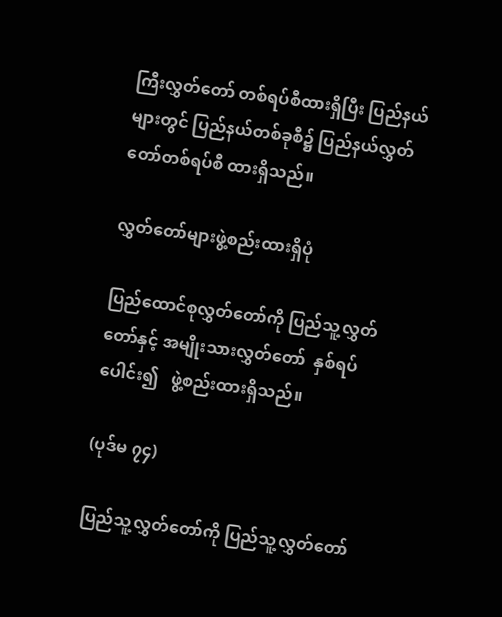ကြီးလွှတ်တော် တစ်ရပ်စီထားရှိပြီး ပြည်နယ်များတွင် ပြည်နယ်တစ်ခုစီ၌ ပြည်နယ်လွှတ်တော်တစ်ရပ်စီ ထားရှိသည်။

လွှတ်တော်များဖွဲ့စည်းထားရှိပုံ

ပြည်ထောင်စုလွှတ်တော်ကို ပြည်သူ့လွှတ်တော်နှင့် အမျိုးသားလွှတ်တော်  နှစ်ရပ်ပေါင်း၍   ဖွဲ့စည်းထားရှိသည်။

(ပုဒ်မ ၇၄)

ပြည်သူ့လွှတ်တော်ကို ပြည်သူ့လွှတ်တော်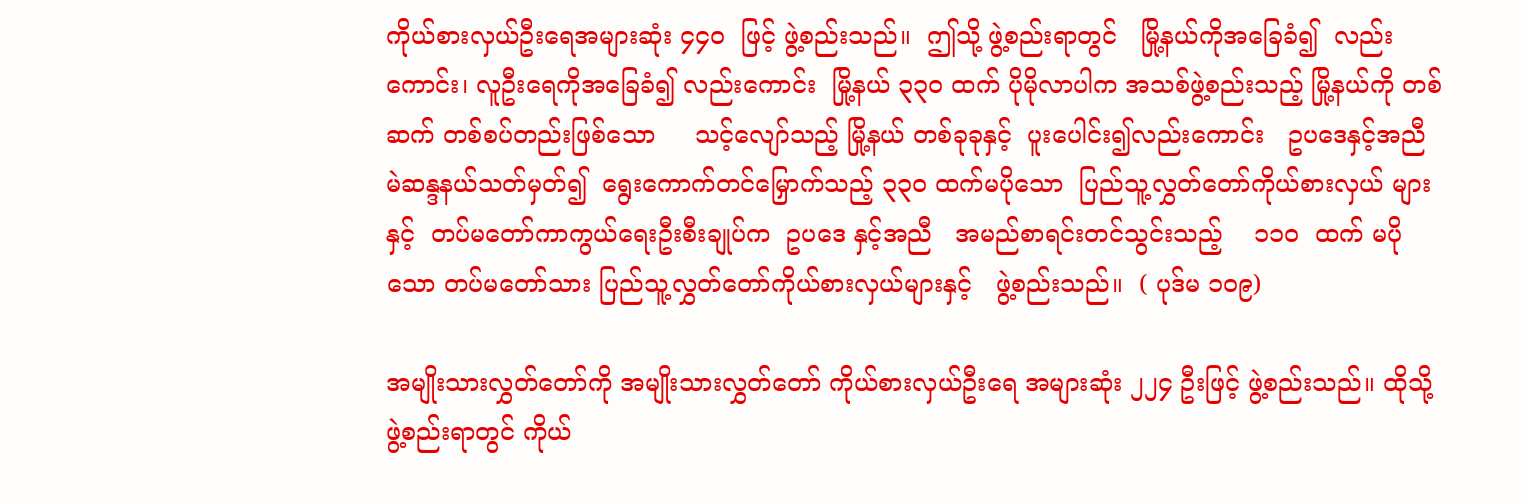ကိုယ်စားလှယ်ဦးရေအများဆုံး ၄၄၀  ဖြင့် ဖွဲ့စည်းသည်။  ဤသို့ ဖွဲ့စည်းရာတွင်   မြို့နယ်ကိုအခြေခံ၍  လည်းကောင်း၊ လူဦးရေကိုအခြေခံ၍ လည်းကောင်း  မြို့နယ် ၃၃၀ ထက် ပိုမိုလာပါက အသစ်ဖွဲ့စည်းသည့် မြို့နယ်ကို တစ်ဆက် တစ်စပ်တည်းဖြစ်သော     သင့်လျော်သည့် မြို့နယ် တစ်ခုခုနှင့်  ပူးပေါင်း၍လည်းကောင်း   ဥပဒေနှင့်အညီ မဲဆန္ဒနယ်သတ်မှတ်၍  ရွေးကောက်တင်မြှောက်သည့် ၃၃၀ ထက်မပိုသော  ပြည်သူ့လွှတ်တော်ကိုယ်စားလှယ် များနှင့်  တပ်မတော်ကာကွယ်ရေးဦးစီးချုပ်က  ဥပဒေ နှင့်အညီ   အမည်စာရင်းတင်သွင်းသည့်    ၁၁၀  ထက် မပိုသော တပ်မတော်သား ပြည်သူ့လွှတ်တော်ကိုယ်စားလှယ်များနှင့်   ဖွဲ့စည်းသည်။  ( ပုဒ်မ ၁၀၉)

အမျိုးသားလွှတ်တော်ကို အမျိုးသားလွှတ်တော် ကိုယ်စားလှယ်ဦးရေ အများဆုံး ၂၂၄ ဦးဖြင့် ဖွဲ့စည်းသည်။ ထိုသို့ဖွဲ့စည်းရာတွင် ကိုယ်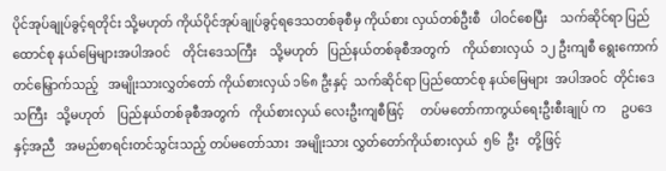ပိုင်အုပ်ချုပ်ခွင့်ရတိုင်း သို့မဟုတ် ကိုယ်ပိုင်အုပ်ချုပ်ခွင့်ရဒေသတစ်ခုစီမှ ကိုယ်စား လှယ်တစ်ဦးစီ   ပါဝင်စေပြီး    သက်ဆိုင်ရာ ပြည်ထောင်စု နယ်မြေများအပါအဝင်    တိုင်းဒေသကြီး    သို့မဟုတ်   ပြည်နယ်တစ်ခုစီအတွက်    ကိုယ်စားလှယ်  ၁၂ ဦးကျစီ ရွေးကောက်တင်မြှောက်သည့်   အမျိုးသားလွှတ်တော် ကိုယ်စားလှယ် ၁၆၈ ဦးနှင့်  သက်ဆိုင်ရာ ပြည်ထောင်စု နယ်မြေများ  အပါအဝင်  တိုင်းဒေသကြီး   သို့မဟုတ်    ပြည်နယ်တစ်ခုစီအတွက်   ကိုယ်စားလှယ် လေးဦးကျစီဖြင့်     တပ်မတော်ကာကွယ်ရေးဦးစီးချုပ် က     ဥပဒေနှင့်အညီ   အမည်စာရင်းတင်သွင်းသည့် တပ်မတော်သား  အမျိုးသား လွှတ်တော်ကိုယ်စားလှယ်  ၅၆  ဦး   တို့ဖြင့်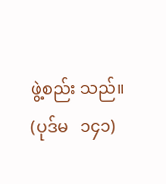ဖွဲ့စည်း သည်။ (ပုဒ်မ   ၁၄၁)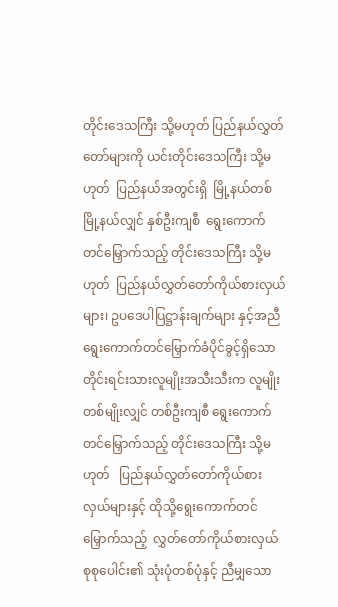တိုင်းဒေသကြီး သို့မဟုတ် ပြည်နယ်လွှတ်တော်များကို ယင်းတိုင်းဒေသကြီး သို့မဟုတ်  ပြည်နယ်အတွင်းရှိ  မြို့နယ်တစ်မြို့နယ်လျှင် နှစ်ဦးကျစီ  ရွေးကောက် တင်မြှောက်သည့် တိုင်းဒေသကြီး သို့မဟုတ်  ပြည်နယ်လွှတ်တော်ကိုယ်စားလှယ်များ၊ ဥပဒေပါပြဋ္ဌာန်းချက်များ နှင့်အညီ     ရွေးကောက်တင်မြှောက်ခံပိုင်ခွင့်ရှိသော တိုင်းရင်းသားလူမျိုးအသီးသီးက လူမျိုးတစ်မျိုးလျှင် တစ်ဦးကျစီ ရွေးကောက်တင်မြှောက်သည့် တိုင်းဒေသကြီး သို့မဟုတ်   ပြည်နယ်လွှတ်တော်ကိုယ်စားလှယ်များနှင့် ထိုသို့ရွေးကောက်တင်မြှောက်သည့်  လွှတ်တော်ကိုယ်စားလှယ် စုစုပေါင်း၏ သုံးပုံတစ်ပုံနှင့် ညီမျှသော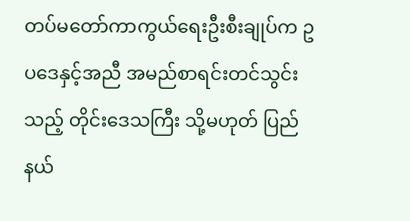တပ်မတော်ကာကွယ်ရေးဦးစီးချုပ်က ဥပဒေနှင့်အညီ အမည်စာရင်းတင်သွင်းသည့် တိုင်းဒေသကြီး သို့မဟုတ် ပြည်နယ်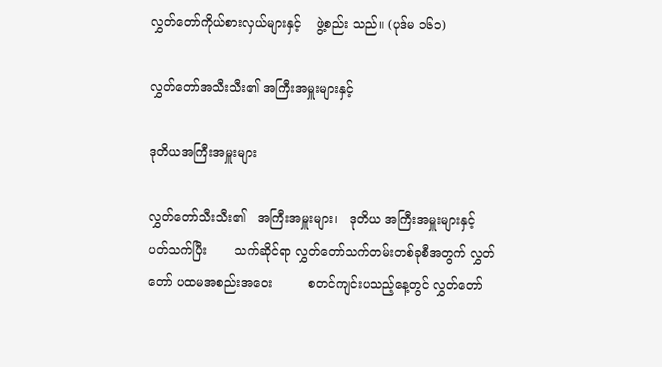လွှတ်တော်ကိုယ်စားလှယ်များနှင့်    ဖွဲ့စည်း သည်။ (ပုဒ်မ ၁၆၁)

လွှတ်တော်အသီးသီး၏ အကြီးအမှူးများနှင့်

ဒုတိယအကြီးအမှူးများ

လွှတ်တော်သီးသီး၏   အကြီးအမှူးများ၊   ဒုတိယ အကြီးအမှူးများနှင့် ပတ်သက်ပြီး       သက်ဆိုင်ရာ လွှတ်တော်သက်တမ်းတစ်ခုစီအတွက် လွှတ်တော် ပထမအစည်းအဝေး         စတင်ကျင်းပသည့်နေ့တွင် လွှတ်တော်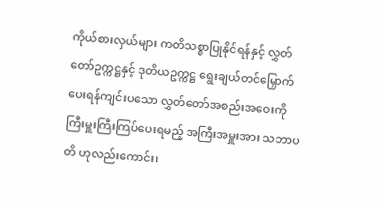ကိုယ်စားလှယ်များ ကတိသစ္စာပြုနိုင်ရန်နှင့် လွှတ်တော်ဥက္ကဋ္ဌနှင့် ဒုတိယဥက္ကဋ္ဌ ရွေးချယ်တင်မြှောက် ပေးရန်ကျင်းပသော လွှတ်တော်အစည်းအဝေးကို  ကြီးမှူးကြီးကြပ်ပေးရမည့် အကြီးအမှူးအား သဘာပတိ ဟုလည်းကောင်း၊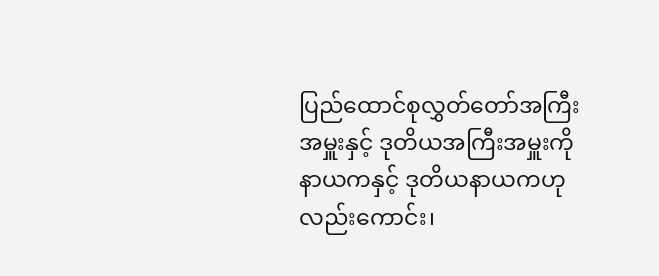ပြည်ထောင်စုလွှတ်တော်အကြီးအမှူးနှင့် ဒုတိယအကြီးအမှူးကို နာယကနှင့် ဒုတိယနာယကဟု လည်းကောင်း၊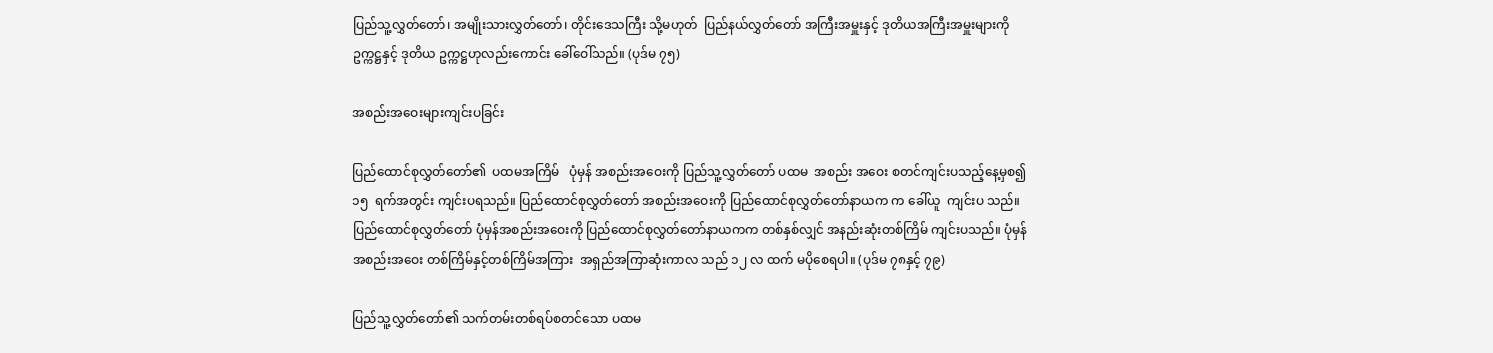ပြည်သူ့လွှတ်တော်၊ အမျိုးသားလွှတ်တော်၊ တိုင်းဒေသကြီး သို့မဟုတ်  ပြည်နယ်လွှတ်တော် အကြီးအမှူးနှင့် ဒုတိယအကြီးအမှူးများကို ဥက္ကဋ္ဌနှင့် ဒုတိယ ဥက္ကဋ္ဌဟုလည်းကောင်း ခေါ်ဝေါ်သည်။ (ပုဒ်မ ၇၅)

အစည်းအဝေးများကျင်းပခြင်း

ပြည်ထောင်စုလွှတ်တော်၏  ပထမအကြိမ်   ပုံမှန် အစည်းအဝေးကို ပြည်သူ့လွှတ်တော် ပထမ  အစည်း အဝေး စတင်ကျင်းပသည့်နေ့မှစ၍  ၁၅  ရက်အတွင်း ကျင်းပရသည်။ ပြည်ထောင်စုလွှတ်တော် အစည်းအဝေးကို ပြည်ထောင်စုလွှတ်တော်နာယက က ခေါ်ယူ  ကျင်းပ သည်။ ပြည်ထောင်စုလွှတ်တော် ပုံမှန်အစည်းအဝေးကို ပြည်ထောင်စုလွှတ်တော်နာယကက တစ်နှစ်လျှင် အနည်းဆုံးတစ်ကြိမ် ကျင်းပသည်။ ပုံမှန်အစည်းအဝေး တစ်ကြိမ်နှင့်တစ်ကြိမ်အကြား  အရှည်အကြာဆုံးကာလ သည် ၁၂ လ ထက် မပိုစေရပါ။ (ပုဒ်မ ၇၈နှင့် ၇၉)

ပြည်သူ့လွှတ်တော်၏ သက်တမ်းတစ်ရပ်စတင်သော ပထမ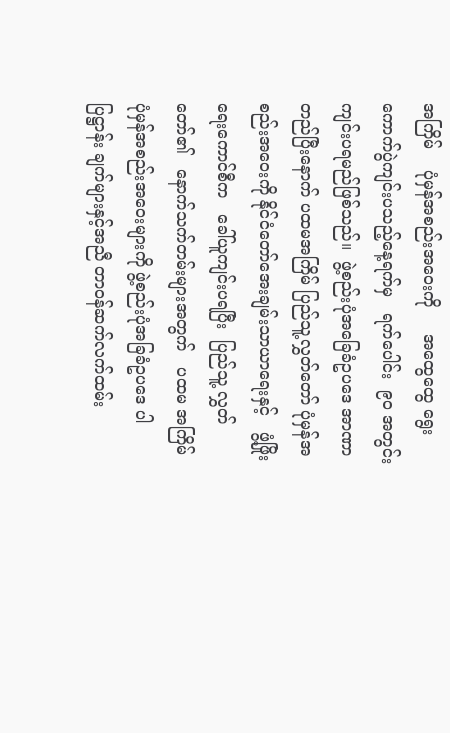အကြိမ်    ပုံမှန်အစည်းအဝေးကို     အထွေထွေ ရွေးကောက်ပွဲကျင်းပသည့်နေ့ရက်မှ   ရက်ပေါင်း  ၉၀ အတွင်း  ကျင်းပရမည်ဖြစ်သည်။  ဖွဲ့စည်းပုံအခြေခံဥပဒေ အာဏာတည်ပြီးနောက် ပထမအကြိမ် ပြည်သူ့လွှတ်တော် ပုံမှန်အစည်းအဝေးကို နိုင်ငံတော်အေးချမ်းသာယာရေးနှင့်   ဖွံ့ဖြိုးရေးကောင်စီက   ခေါ်ယူကျင်းပရပြီး  ပြည်သူ့ လွှတ်တော်၏   နောက်သက်တမ်းများအတွက်   ပထမ အကြိမ် ပုံမှန်အစည်းအဝေးများကို ဖွဲ့စည်းပုံအခြခံဥပဒေ ပါ ပြဋ္ဌာန်း ချက်များနှင့်အညီ တာဝန်ဆက်လက်ထမ်း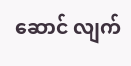ဆောင် လျက်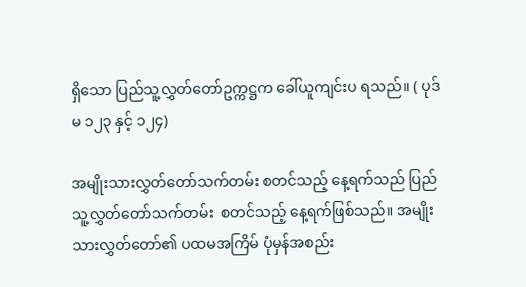ရှိသော ပြည်သူ့လွှတ်တော်ဥက္ကဋ္ဌက ခေါ်ယူကျင်းပ ရသည်။ ( ပုဒ်မ ၁၂၃ နှင့် ၁၂၄)

အမျိုးသားလွှတ်တော်သက်တမ်း စတင်သည့် နေ့ရက်သည် ပြည်သူ့လွှတ်တော်သက်တမ်း  စတင်သည့် နေ့ရက်ဖြစ်သည်။ အမျိုးသားလွှတ်တော်၏ ပထမအကြိမ် ပုံမှန်အစည်း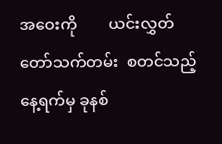အဝေးကို        ယင်းလွှတ်တော်သက်တမ်း  စတင်သည့် နေ့ရက်မှ ခုနစ်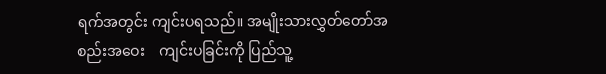ရက်အတွင်း ကျင်းပရသည်။ အမျိုးသားလွှတ်တော်အစည်းအဝေး    ကျင်းပခြင်းကို ပြည်သူ့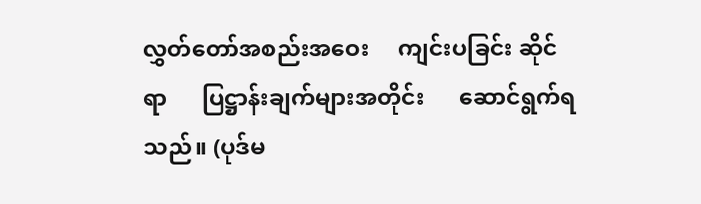လွှတ်တော်အစည်းအဝေး     ကျင်းပခြင်း ဆိုင်ရာ      ပြဋ္ဌာန်းချက်များအတိုင်း      ဆောင်ရွက်ရ သည်။ (ပုဒ်မ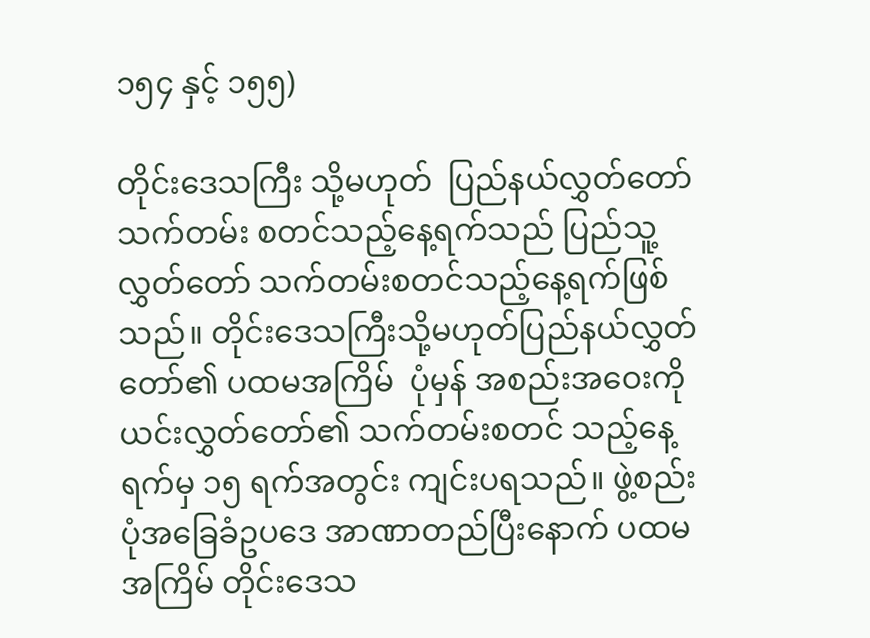၁၅၄ နှင့် ၁၅၅)

တိုင်းဒေသကြီး သို့မဟုတ်  ပြည်နယ်လွှတ်တော် သက်တမ်း စတင်သည့်နေ့ရက်သည် ပြည်သူ့ လွှတ်တော် သက်တမ်းစတင်သည့်နေ့ရက်ဖြစ်သည်။ တိုင်းဒေသကြီးသို့မဟုတ်ပြည်နယ်လွှတ်တော်၏ ပထမအကြိမ်  ပုံမှန် အစည်းအဝေးကို  ယင်းလွှတ်တော်၏ သက်တမ်းစတင် သည့်နေ့ရက်မှ ၁၅ ရက်အတွင်း ကျင်းပရသည်။ ဖွဲ့စည်းပုံအခြေခံဥပဒေ အာဏာတည်ပြီးနောက် ပထမအကြိမ် တိုင်းဒေသ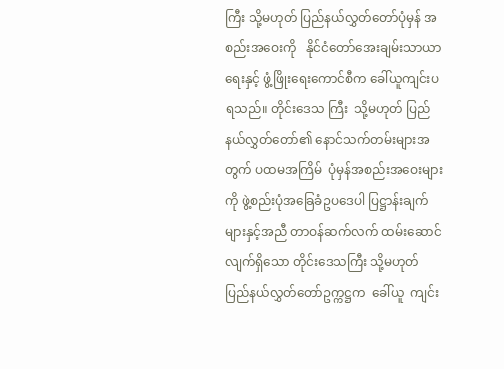ကြီး သို့မဟုတ် ပြည်နယ်လွှတ်တော်ပုံမှန် အစည်းအဝေးကို   နိုင်ငံတော်အေးချမ်းသာယာရေးနှင့် ဖွံ့ဖြိုးရေးကောင်စီက ခေါ်ယူကျင်းပရသည်။ တိုင်းဒေသ ကြီး  သို့မဟုတ် ပြည်နယ်လွှတ်တော်၏ နောင်သက်တမ်းများအတွက် ပထမအကြိမ်  ပုံမှန်အစည်းအဝေးများကို ဖွဲ့စည်းပုံအခြေခံဥပဒေပါ ပြဋ္ဌာန်းချက်များနှင့်အညီ တာဝန်ဆက်လက် ထမ်းဆောင်လျက်ရှိသော တိုင်းဒေသကြီး သို့မဟုတ်  ပြည်နယ်လွှတ်တော်ဥက္ကဋ္ဌက  ခေါ်ယူ  ကျင်း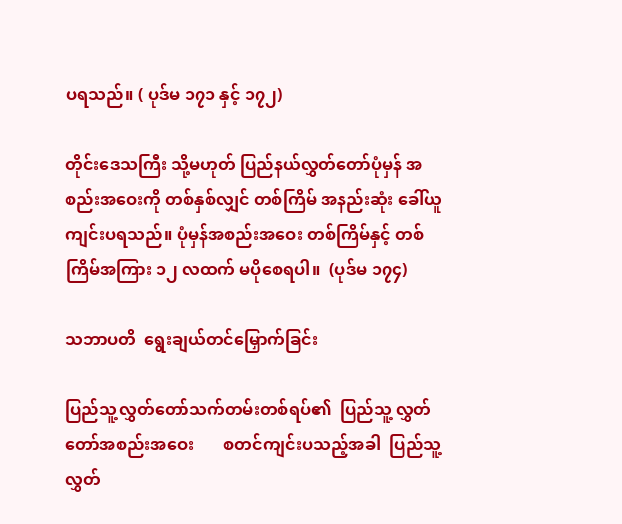ပရသည်။ ( ပုဒ်မ ၁၇၁ နှင့် ၁၇၂)

တိုင်းဒေသကြီး သို့မဟုတ် ပြည်နယ်လွှတ်တော်ပုံမှန် အစည်းအဝေးကို တစ်နှစ်လျှင် တစ်ကြိမ် အနည်းဆုံး ခေါ်ယူကျင်းပရသည်။ ပုံမှန်အစည်းအဝေး တစ်ကြိမ်နှင့် တစ်ကြိမ်အကြား ၁၂ လထက် မပိုစေရပါ။  (ပုဒ်မ ၁၇၄)

သဘာပတိ  ရွေးချယ်တင်မြှောက်ခြင်း

ပြည်သူ့လွှတ်တော်သက်တမ်းတစ်ရပ်၏  ပြည်သူ့ လွှတ်တော်အစည်းအဝေး       စတင်ကျင်းပသည့်အခါ  ပြည်သူ့လွှတ်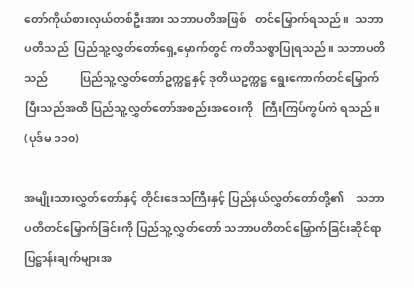တော်ကိုယ်စားလှယ်တစ်ဦးအား သဘာပတိအဖြစ်   တင်မြှောက်ရသည်။  သဘာပတိသည်  ပြည်သူ့လွှတ်တော်ရှေ့မှောက်တွင် ကတိသစ္စာပြုရသည်။ သဘာပတိသည်           ပြည်သူ့လွှတ်တော်ဥက္ကဋ္ဌနှင့် ဒုတိယဥက္ကဋ္ဌ ရွေးကောက်တင်မြှောက်ပြီးသည်အထိ ပြည်သူ့လွှတ်တော်အစည်းအဝေးကို   ကြီးကြပ်ကွပ်ကဲ ရသည်။ (ပုဒ်မ ၁၁၀)

အမျိုးသားလွှတ်တော်နှင့် တိုင်းဒေသကြီးနှင့် ပြည်နယ်လွှတ်တော်တို့၏    သဘာပတိတင်မြှောက်ခြင်းကို ပြည်သူ့လွှတ်တော် သဘာပတိတင်မြှောက်ခြင်းဆိုင်ရာ   ပြဋ္ဌာန်းချက်များအ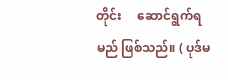တိုင်း     ဆောင်ရွက်ရမည် ဖြစ်သည်။ ( ပုဒ်မ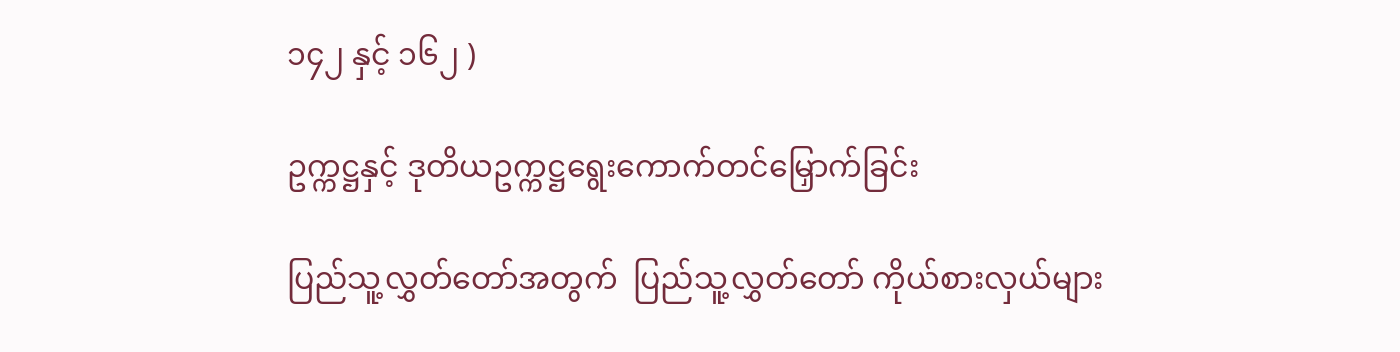၁၄၂ နှင့် ၁၆၂ )

ဥက္ကဋ္ဌနှင့် ဒုတိယဥက္ကဋ္ဌရွေးကောက်တင်မြှောက်ခြင်း

ပြည်သူ့လွှတ်တော်အတွက်  ပြည်သူ့လွှတ်တော် ကိုယ်စားလှယ်များ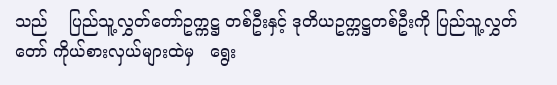သည်    ပြည်သူ့လွှတ်တော်ဥက္ကဋ္ဌ တစ်ဦးနှင့် ဒုတိယဥက္ကဋ္ဌတစ်ဦးကို ပြည်သူ့လွှတ်တော် ကိုယ်စားလှယ်များထဲမှ   ရွေး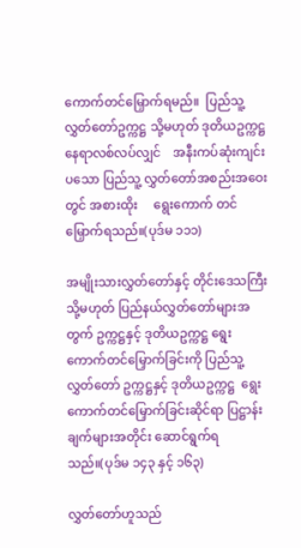ကောက်တင်မြှောက်ရမည်။  ပြည်သူ့လွှတ်တော်ဥက္ကဋ္ဌ သို့မဟုတ် ဒုတိယဥက္ကဋ္ဌ နေရာလစ်လပ်လျှင်    အနီးကပ်ဆုံးကျင်းပသော ပြည်သူ့ လွှတ်တော်အစည်းအဝေးတွင် အစားထိုး     ရွေးကောက် တင်မြှောက်ရသည်။(ပုဒ်မ ၁၁၁)

အမျိုးသားလွှတ်တော်နှင့် တိုင်းဒေသကြီး သို့မဟုတ် ပြည်နယ်လွှတ်တော်များအတွက် ဥက္ကဋ္ဌနှင့် ဒုတိယဥက္ကဋ္ဌ ရွေးကောက်တင်မြှောက်ခြင်းကို ပြည်သူ့လွှတ်တော် ဥက္ကဋ္ဌနှင့် ဒုတိယဥက္ကဋ္ဌ  ရွေးကောက်တင်မြှောက်ခြင်းဆိုင်ရာ ပြဋ္ဌာန်းချက်များအတိုင်း ဆောင်ရွက်ရသည်။(ပုဒ်မ ၁၄၃ နှင့် ၁၆၃)

လွှတ်တော်ဟူသည်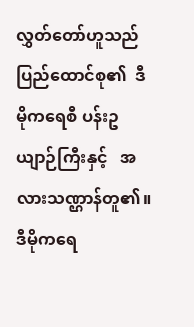လွှတ်တော်ဟူသည် ပြည်ထောင်စု၏  ဒီမိုကရေစီ ပန်းဥယျာဉ်ကြီးနှင့်   အလားသဏ္ဌာန်တူ၏။  ဒီမိုကရေ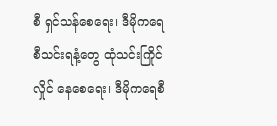စီ ရှင်သန်စေရေး၊ ဒီမိုကရေစီသင်းရနံ့တွေ ထုံသင်းကြိုင်လှိုင် နေစေရေး၊ ဒီမိုကရေစီ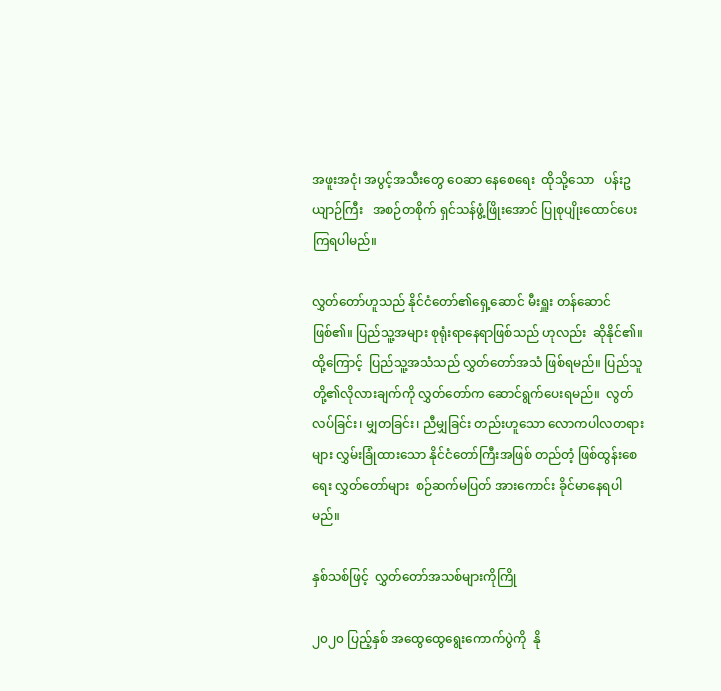အဖူးအငုံ၊ အပွင့်အသီးတွေ ဝေဆာ နေစေရေး  ထိုသို့သော   ပန်းဥယျာဉ်ကြီး   အစဉ်တစိုက် ရှင်သန်ဖွံ့ဖြိုးအောင် ပြုစုပျိုးထောင်ပေးကြရပါမည်။

လွှတ်တော်ဟူသည် နိုင်ငံတော်၏ရှေ့ဆောင် မီးရှူး တန်ဆောင်ဖြစ်၏။ ပြည်သူ့အများ စုရုံးရာနေရာဖြစ်သည် ဟုလည်း  ဆိုနိုင်၏။  ထို့ကြောင့်  ပြည်သူ့အသံသည် လွှတ်တော်အသံ ဖြစ်ရမည်။ ပြည်သူတို့၏လိုလားချက်ကို လွှတ်တော်က ဆောင်ရွက်ပေးရမည်။  လွတ်လပ်ခြင်း၊ မျှတခြင်း၊ ညီမျှခြင်း တည်းဟူသော လောကပါလတရားများ လွှမ်းခြုံထားသော နိုင်ငံတော်ကြီးအဖြစ် တည်တံ့ ဖြစ်ထွန်းစေရေး လွှတ်တော်များ  စဉ်ဆက်မပြတ် အားကောင်း ခိုင်မာနေရပါမည်။

နှစ်သစ်ဖြင့်  လွှတ်တော်အသစ်များကိုကြို

၂၀၂၀ ပြည့်နှစ် အထွေထွေရွေးကောက်ပွဲကို  နို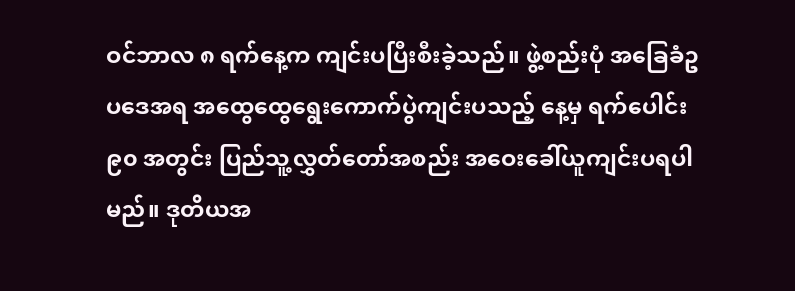ဝင်ဘာလ ၈ ရက်နေ့က ကျင်းပပြီးစီးခဲ့သည်။ ဖွဲ့စည်းပုံ အခြေခံဥပဒေအရ အထွေထွေရွေးကောက်ပွဲကျင်းပသည့် နေ့မှ ရက်ပေါင်း ၉၀ အတွင်း ပြည်သူ့လွှတ်တော်အစည်း အဝေးခေါ်ယူကျင်းပရပါမည်။ ဒုတိယအ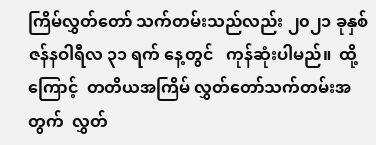ကြိမ်လွှတ်တော် သက်တမ်းသည်လည်း ၂၀၂၁ ခုနှစ် ဇန်နဝါရီလ ၃၁ ရက် နေ့တွင်   ကုန်ဆုံးပါမည်။  ထို့ကြောင့်  တတိယအကြိမ် လွှတ်တော်သက်တမ်းအတွက်  လွှတ်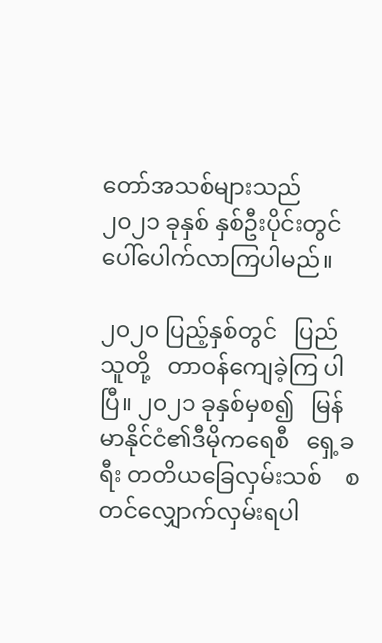တော်အသစ်များသည်  ၂၀၂၁ ခုနှစ် နှစ်ဦးပိုင်းတွင် ပေါ်ပေါက်လာကြပါမည်။

၂၀၂၀ ပြည့်နှစ်တွင်   ပြည်သူတို့   တာဝန်ကျေခဲ့ကြ ပါပြီ။ ၂၀၂၁ ခုနှစ်မှစ၍   မြန်မာနိုင်ငံ၏ဒီမိုကရေစီ   ရှေ့ခရီး တတိယခြေလှမ်းသစ်    စတင်လျှောက်လှမ်းရပါ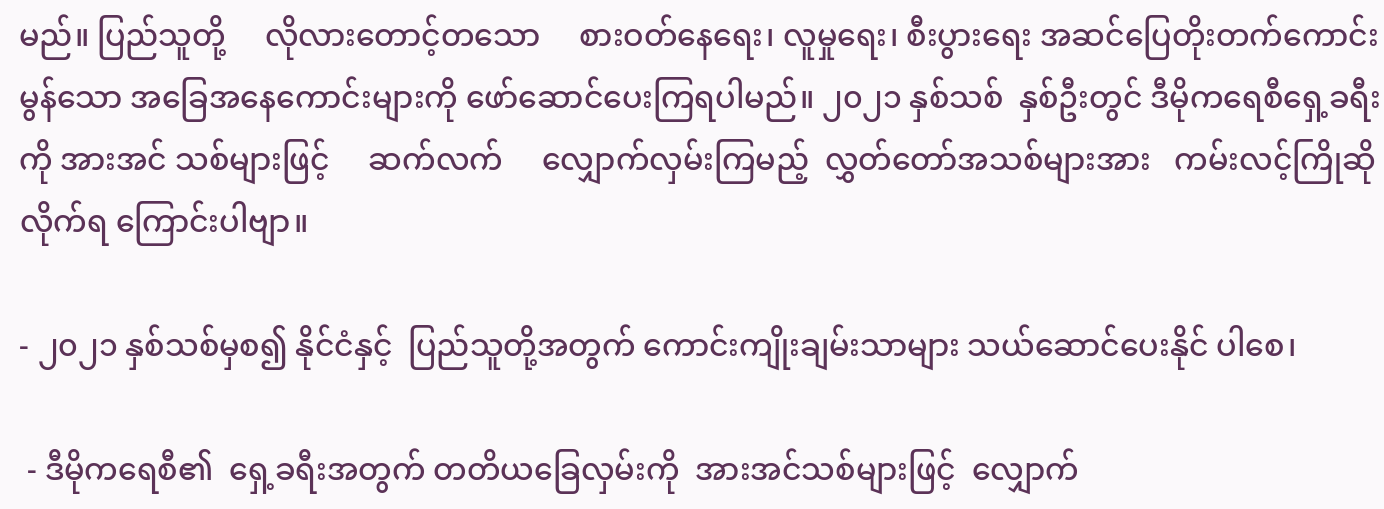မည်။ ပြည်သူတို့     လိုလားတောင့်တသော     စားဝတ်နေရေး၊ လူမှုရေး၊ စီးပွားရေး အဆင်ပြေတိုးတက်ကောင်းမွန်သော အခြေအနေကောင်းများကို ဖော်ဆောင်ပေးကြရပါမည်။ ၂၀၂၁ နှစ်သစ်  နှစ်ဦးတွင် ဒီမိုကရေစီရှေ့ခရီးကို အားအင် သစ်များဖြင့်     ဆက်လက်     လျှောက်လှမ်းကြမည့်  လွှတ်တော်အသစ်များအား   ကမ်းလင့်ကြိုဆိုလိုက်ရ ကြောင်းပါဗျာ။

- ၂၀၂၁ နှစ်သစ်မှစ၍ နိုင်ငံနှင့်  ပြည်သူတို့အတွက် ကောင်းကျိုးချမ်းသာများ သယ်ဆောင်ပေးနိုင် ပါစေ၊

 - ဒီမိုကရေစီ၏  ရှေ့ခရီးအတွက် တတိယခြေလှမ်းကို  အားအင်သစ်များဖြင့်  လျှောက်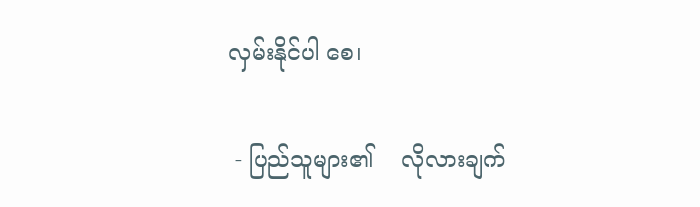လှမ်းနိုင်ပါ စေ၊

 - ပြည်သူများ၏    လိုလားချက်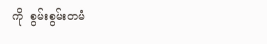ကို  စွမ်းစွမ်းတမံ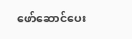ဖော်ဆောင်ပေး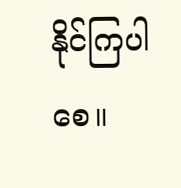နိုင်ကြပါစေ။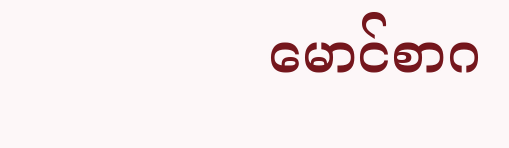မောင်စာဂ